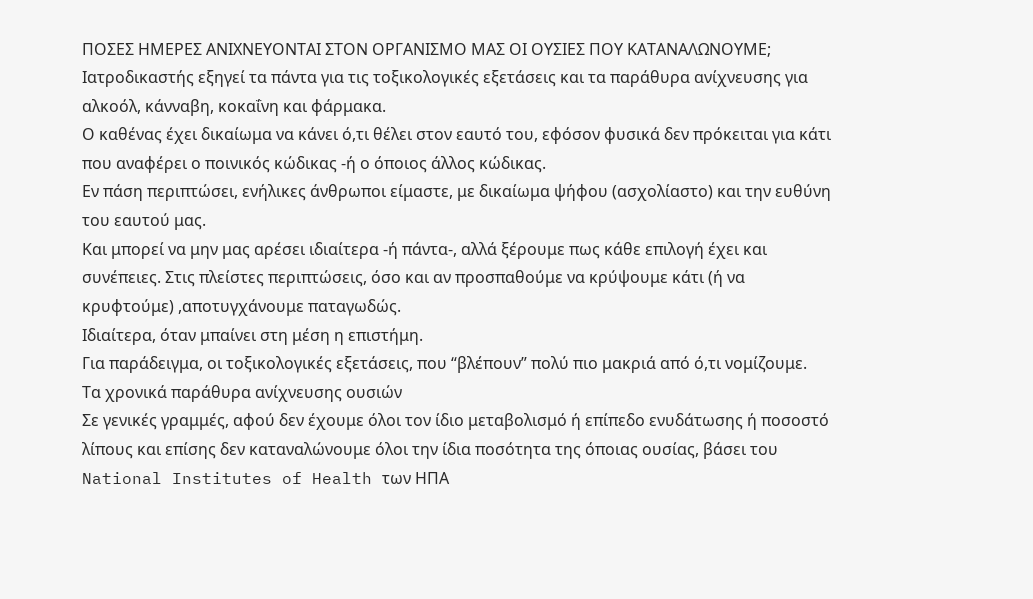ΠΟΣΕΣ ΗΜΕΡΕΣ ΑΝΙΧΝΕΥΟΝΤΑΙ ΣΤΟΝ ΟΡΓΑΝΙΣΜΟ ΜΑΣ ΟΙ ΟΥΣΙΕΣ ΠΟΥ ΚΑΤΑΝΑΛΩΝΟΥΜΕ;
Ιατροδικαστής εξηγεί τα πάντα για τις τοξικολογικές εξετάσεις και τα παράθυρα ανίχνευσης για αλκοόλ, κάνναβη, κοκαΐνη και φάρμακα.
Ο καθένας έχει δικαίωμα να κάνει ό,τι θέλει στον εαυτό του, εφόσον φυσικά δεν πρόκειται για κάτι που αναφέρει ο ποινικός κώδικας -ή ο όποιος άλλος κώδικας.
Εν πάση περιπτώσει, ενήλικες άνθρωποι είμαστε, με δικαίωμα ψήφου (ασχολίαστο) και την ευθύνη του εαυτού μας.
Και μπορεί να μην μας αρέσει ιδιαίτερα -ή πάντα-, αλλά ξέρουμε πως κάθε επιλογή έχει και συνέπειες. Στις πλείστες περιπτώσεις, όσο και αν προσπαθούμε να κρύψουμε κάτι (ή να κρυφτούμε) ,αποτυγχάνουμε παταγωδώς.
Ιδιαίτερα, όταν μπαίνει στη μέση η επιστήμη.
Για παράδειγμα, οι τοξικολογικές εξετάσεις, που “βλέπουν” πολύ πιο μακριά από ό,τι νομίζουμε.
Τα χρονικά παράθυρα ανίχνευσης ουσιών
Σε γενικές γραμμές, αφού δεν έχουμε όλοι τον ίδιο μεταβολισμό ή επίπεδο ενυδάτωσης ή ποσοστό λίπους και επίσης δεν καταναλώνουμε όλοι την ίδια ποσότητα της όποιας ουσίας, βάσει του National Institutes of Health των ΗΠΑ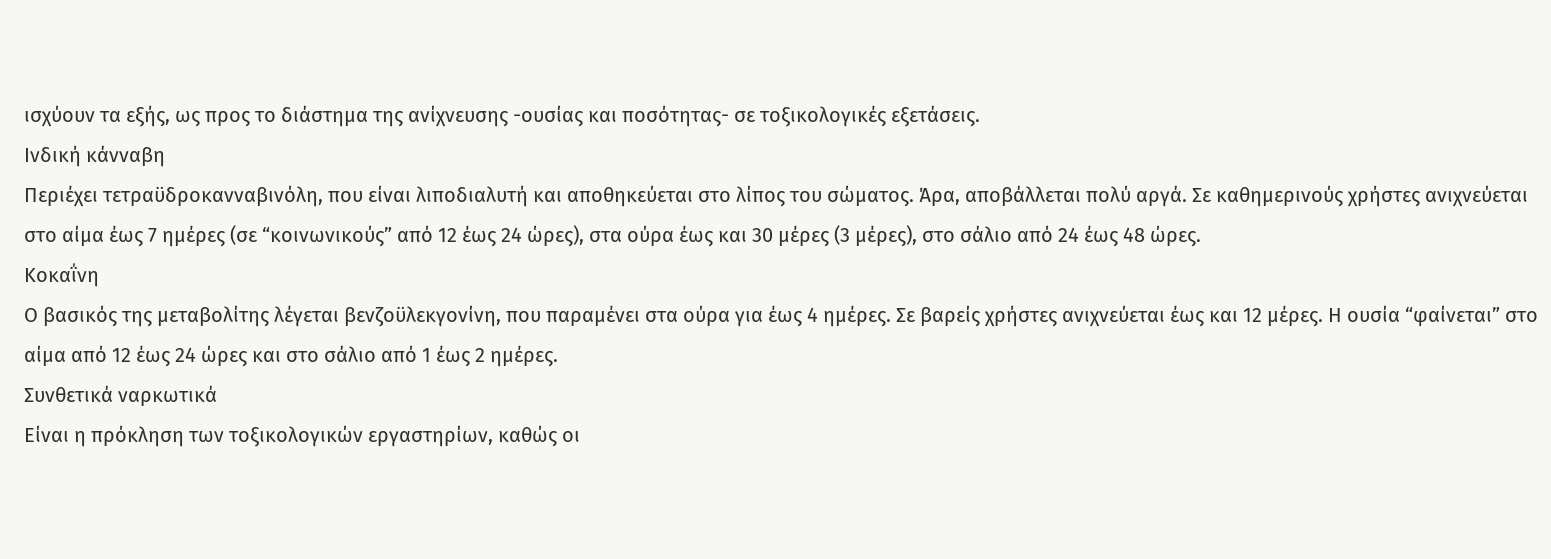ισχύουν τα εξής, ως προς το διάστημα της ανίχνευσης -ουσίας και ποσότητας- σε τοξικολογικές εξετάσεις.
Ινδική κάνναβη
Περιέχει τετραϋδροκανναβινόλη, που είναι λιποδιαλυτή και αποθηκεύεται στο λίπος του σώματος. Άρα, αποβάλλεται πολύ αργά. Σε καθημερινούς χρήστες ανιχνεύεται στο αίμα έως 7 ημέρες (σε “κοινωνικούς” από 12 έως 24 ώρες), στα ούρα έως και 30 μέρες (3 μέρες), στο σάλιο από 24 έως 48 ώρες.
Κοκαΐνη
Ο βασικός της μεταβολίτης λέγεται βενζοϋλεκγονίνη, που παραμένει στα ούρα για έως 4 ημέρες. Σε βαρείς χρήστες ανιχνεύεται έως και 12 μέρες. Η ουσία “φαίνεται” στο αίμα από 12 έως 24 ώρες και στο σάλιο από 1 έως 2 ημέρες.
Συνθετικά ναρκωτικά
Είναι η πρόκληση των τοξικολογικών εργαστηρίων, καθώς οι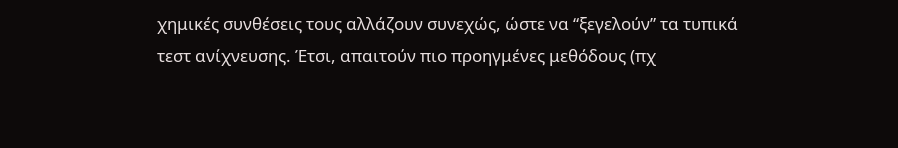χημικές συνθέσεις τους αλλάζουν συνεχώς, ώστε να “ξεγελούν” τα τυπικά τεστ ανίχνευσης. Έτσι, απαιτούν πιο προηγμένες μεθόδους (πχ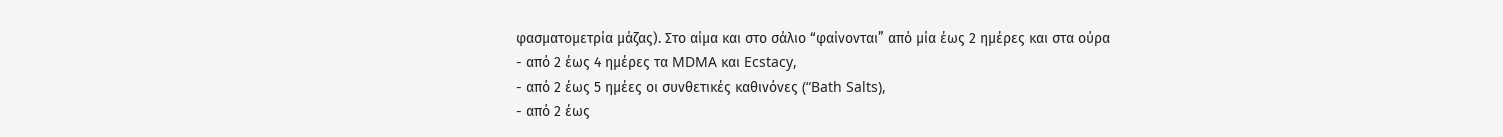φασματομετρία μάζας). Στο αίμα και στο σάλιο “φαίνονται” από μία έως 2 ημέρες και στα ούρα
- από 2 έως 4 ημέρες τα MDMA και Ecstacy,
- από 2 έως 5 ημέες οι συνθετικές καθινόνες (“Bath Salts),
- από 2 έως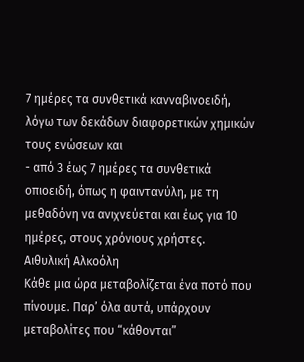7 ημέρες τα συνθετικά κανναβινοειδή, λόγω των δεκάδων διαφορετικών χημικών τους ενώσεων και
- από 3 έως 7 ημέρες τα συνθετικά οπιοειδή, όπως η φαιντανύλη, με τη μεθαδόνη να ανιχνεύεται και έως για 10 ημέρες, στους χρόνιους χρήστες.
Αιθυλική Αλκοόλη
Κάθε μια ώρα μεταβολίζεται ένα ποτό που πίνουμε. Παρ’ όλα αυτά, υπάρχουν μεταβολίτες που “κάθονται”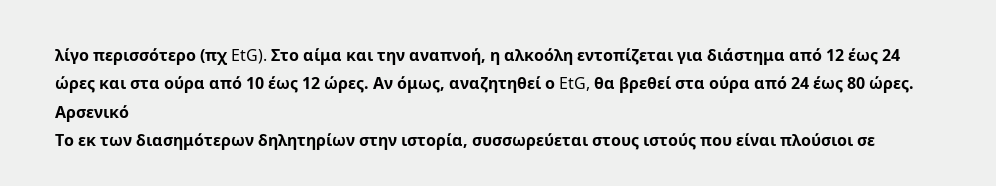λίγο περισσότερο (πχ EtG). Στο αίμα και την αναπνοή, η αλκοόλη εντοπίζεται για διάστημα από 12 έως 24 ώρες και στα ούρα από 10 έως 12 ώρες. Αν όμως, αναζητηθεί ο EtG, θα βρεθεί στα ούρα από 24 έως 80 ώρες.
Αρσενικό
Το εκ των διασημότερων δηλητηρίων στην ιστορία, συσσωρεύεται στους ιστούς που είναι πλούσιοι σε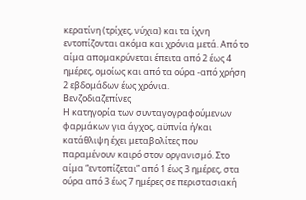κερατίνη (τρίχες, νύχια) και τα ίχνη εντοπίζονται ακόμα και χρόνια μετά. Από το αίμα απομακρύνεται έπειτα από 2 έως 4 ημέρες, ομοίως και από τα ούρα -από χρήση 2 εβδομάδων έως χρόνια.
Βενζοδιαζεπίνες
Η κατηγορία των συνταγογραφούμενων φαρμάκων για άγχος, αϋπνία ή/και κατάθλιψη έχει μεταβολίτες που παραμένουν καιρό στον οργανισμό. Στο αίμα “εντοπίζεται” από 1 έως 3 ημέρες, στα ούρα από 3 έως 7 ημέρες σε περιστασιακή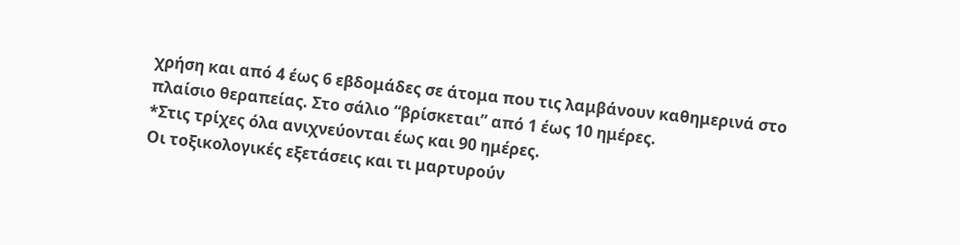χρήση και από 4 έως 6 εβδομάδες σε άτομα που τις λαμβάνουν καθημερινά στο πλαίσιο θεραπείας. Στο σάλιο “βρίσκεται” από 1 έως 10 ημέρες.
*Στις τρίχες όλα ανιχνεύονται έως και 90 ημέρες.
Οι τοξικολογικές εξετάσεις και τι μαρτυρούν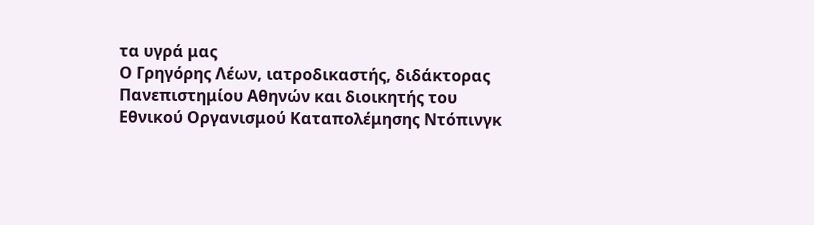τα υγρά μας
Ο Γρηγόρης Λέων, ιατροδικαστής, διδάκτορας Πανεπιστημίου Αθηνών και διοικητής του Εθνικού Οργανισμού Καταπολέμησης Ντόπινγκ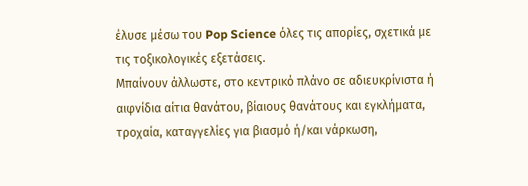έλυσε μέσω του Pop Science όλες τις απορίες, σχετικά με τις τοξικολογικές εξετάσεις.
Μπαίνουν άλλωστε, στο κεντρικό πλάνο σε αδιευκρίνιστα ή αιφνίδια αίτια θανάτου, βίαιους θανάτους και εγκλήματα, τροχαία, καταγγελίες για βιασμό ή/και νάρκωση,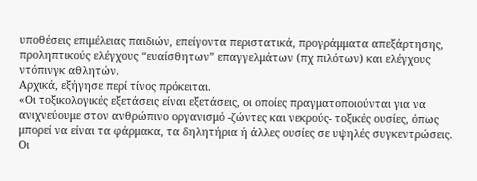υποθέσεις επιμέλειας παιδιών, επείγοντα περιστατικά, προγράμματα απεξάρτησης, προληπτικούς ελέγχους “ευαίσθητων” επαγγελμάτων (πχ πιλότων) και ελέγχους ντόπινγκ αθλητών.
Αρχικά, εξήγησε περί τίνος πρόκειται.
«Οι τοξικολογικές εξετάσεις είναι εξετάσεις, οι οποίες πραγματοποιούνται για να ανιχνεύουμε στον ανθρώπινο οργανισμό -ζώντες και νεκρούς- τοξικές ουσίες, όπως μπορεί να είναι τα φάρμακα, τα δηλητήρια ή άλλες ουσίες σε υψηλές συγκεντρώσεις.
Οι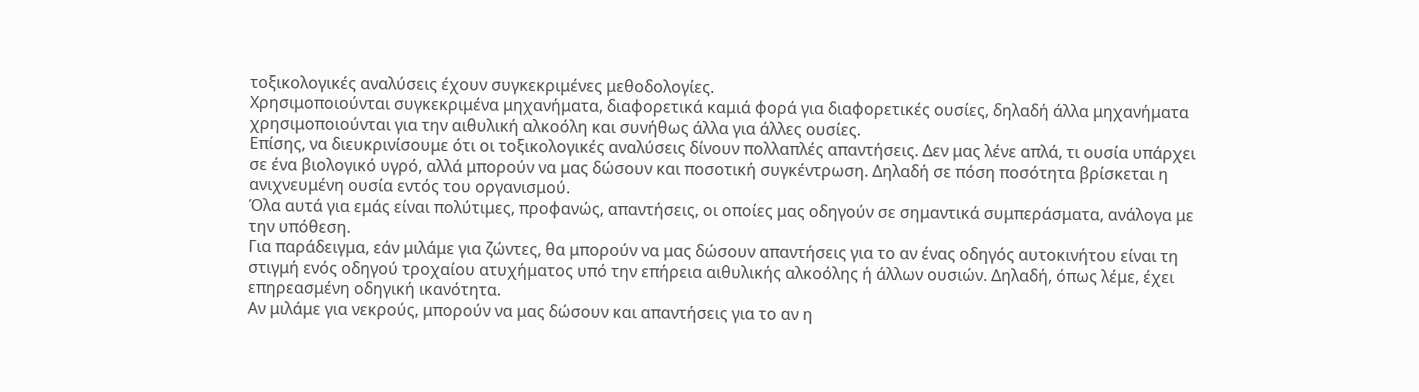τοξικολογικές αναλύσεις έχουν συγκεκριμένες μεθοδολογίες.
Χρησιμοποιούνται συγκεκριμένα μηχανήματα, διαφορετικά καμιά φορά για διαφορετικές ουσίες, δηλαδή άλλα μηχανήματα χρησιμοποιούνται για την αιθυλική αλκοόλη και συνήθως άλλα για άλλες ουσίες.
Επίσης, να διευκρινίσουμε ότι οι τοξικολογικές αναλύσεις δίνουν πολλαπλές απαντήσεις. Δεν μας λένε απλά, τι ουσία υπάρχει σε ένα βιολογικό υγρό, αλλά μπορούν να μας δώσουν και ποσοτική συγκέντρωση. Δηλαδή σε πόση ποσότητα βρίσκεται η ανιχνευμένη ουσία εντός του οργανισμού.
Όλα αυτά για εμάς είναι πολύτιμες, προφανώς, απαντήσεις, οι οποίες μας οδηγούν σε σημαντικά συμπεράσματα, ανάλογα με την υπόθεση.
Για παράδειγμα, εάν μιλάμε για ζώντες, θα μπορούν να μας δώσουν απαντήσεις για το αν ένας οδηγός αυτοκινήτου είναι τη στιγμή ενός οδηγού τροχαίου ατυχήματος υπό την επήρεια αιθυλικής αλκοόλης ή άλλων ουσιών. Δηλαδή, όπως λέμε, έχει επηρεασμένη οδηγική ικανότητα.
Αν μιλάμε για νεκρούς, μπορούν να μας δώσουν και απαντήσεις για το αν η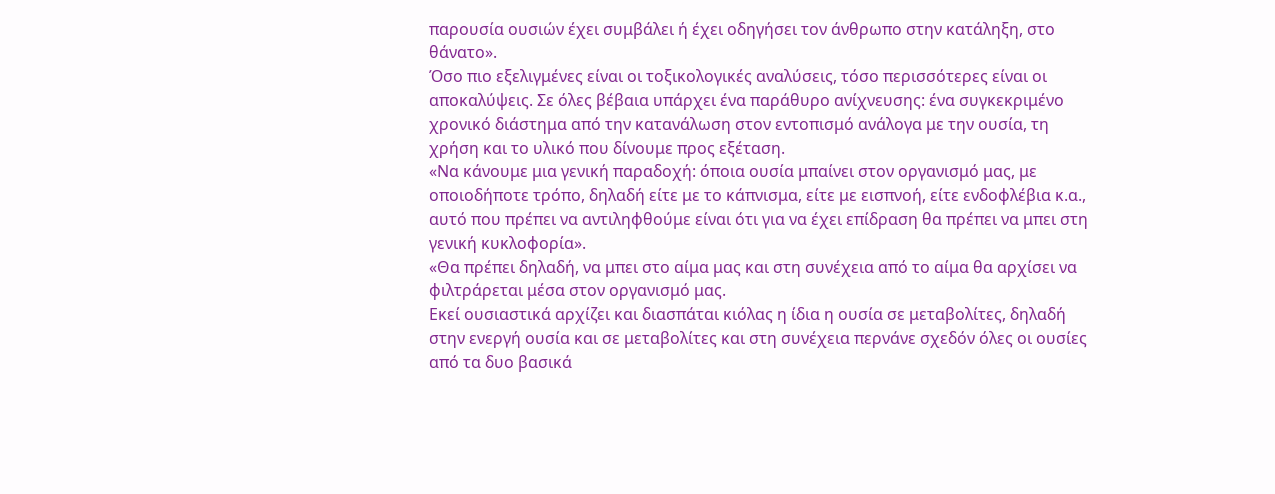παρουσία ουσιών έχει συμβάλει ή έχει οδηγήσει τον άνθρωπο στην κατάληξη, στο θάνατο».
Όσο πιο εξελιγμένες είναι οι τοξικολογικές αναλύσεις, τόσο περισσότερες είναι οι αποκαλύψεις. Σε όλες βέβαια υπάρχει ένα παράθυρο ανίχνευσης: ένα συγκεκριμένο χρονικό διάστημα από την κατανάλωση στον εντοπισμό ανάλογα με την ουσία, τη χρήση και το υλικό που δίνουμε προς εξέταση.
«Να κάνουμε μια γενική παραδοχή: όποια ουσία μπαίνει στον οργανισμό μας, με οποιοδήποτε τρόπο, δηλαδή είτε με το κάπνισμα, είτε με εισπνοή, είτε ενδοφλέβια κ.α., αυτό που πρέπει να αντιληφθούμε είναι ότι για να έχει επίδραση θα πρέπει να μπει στη γενική κυκλοφορία».
«Θα πρέπει δηλαδή, να μπει στο αίμα μας και στη συνέχεια από το αίμα θα αρχίσει να φιλτράρεται μέσα στον οργανισμό μας.
Εκεί ουσιαστικά αρχίζει και διασπάται κιόλας η ίδια η ουσία σε μεταβολίτες, δηλαδή στην ενεργή ουσία και σε μεταβολίτες και στη συνέχεια περνάνε σχεδόν όλες οι ουσίες από τα δυο βασικά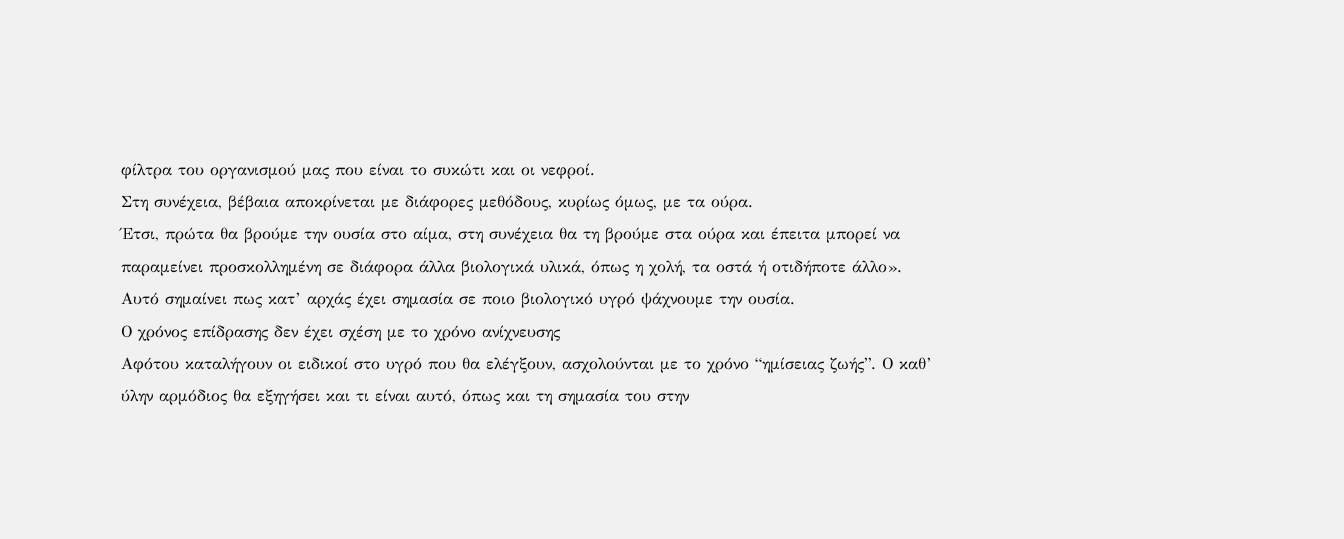φίλτρα του οργανισμού μας που είναι το συκώτι και οι νεφροί.
Στη συνέχεια, βέβαια αποκρίνεται με διάφορες μεθόδους, κυρίως όμως, με τα ούρα.
Έτσι, πρώτα θα βρούμε την ουσία στο αίμα, στη συνέχεια θα τη βρούμε στα ούρα και έπειτα μπορεί να παραμείνει προσκολλημένη σε διάφορα άλλα βιολογικά υλικά, όπως η χολή, τα οστά ή οτιδήποτε άλλο».
Αυτό σημαίνει πως κατ’ αρχάς έχει σημασία σε ποιο βιολογικό υγρό ψάχνουμε την ουσία.
Ο χρόνος επίδρασης δεν έχει σχέση με το χρόνο ανίχνευσης
Αφότου καταλήγουν οι ειδικοί στο υγρό που θα ελέγξουν, ασχολούνται με το χρόνο “ημίσειας ζωής”. Ο καθ’ ύλην αρμόδιος θα εξηγήσει και τι είναι αυτό, όπως και τη σημασία του στην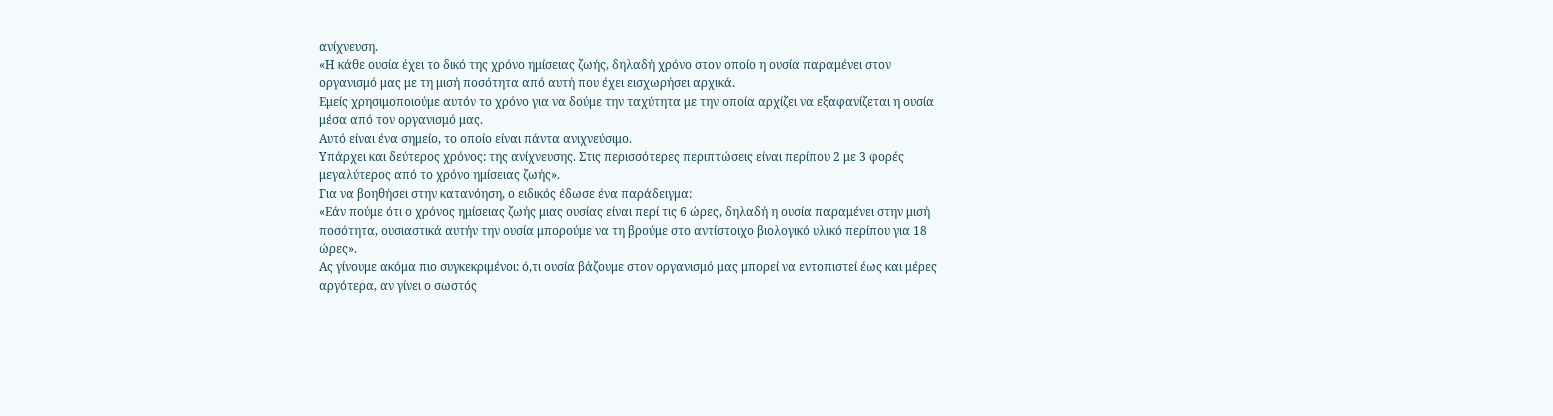ανίχνευση.
«Η κάθε ουσία έχει το δικό της χρόνο ημίσειας ζωής, δηλαδή χρόνο στον οποίο η ουσία παραμένει στον οργανισμό μας με τη μισή ποσότητα από αυτή που έχει εισχωρήσει αρχικά.
Εμείς χρησιμοποιούμε αυτόν το χρόνο για να δούμε την ταχύτητα με την οποία αρχίζει να εξαφανίζεται η ουσία μέσα από τον οργανισμό μας.
Αυτό είναι ένα σημείο, το οποίο είναι πάντα ανιχνεύσιμο.
Υπάρχει και δεύτερος χρόνος: της ανίχνευσης. Στις περισσότερες περιπτώσεις είναι περίπου 2 με 3 φορές μεγαλύτερος από το χρόνο ημίσειας ζωής».
Για να βοηθήσει στην κατανόηση, ο ειδικός έδωσε ένα παράδειγμα:
«Εάν πούμε ότι ο χρόνος ημίσειας ζωής μιας ουσίας είναι περί τις 6 ώρες, δηλαδή η ουσία παραμένει στην μισή ποσότητα, ουσιαστικά αυτήν την ουσία μπορούμε να τη βρούμε στο αντίστοιχο βιολογικό υλικό περίπου για 18 ώρες».
Ας γίνουμε ακόμα πιο συγκεκριμένοι: ό,τι ουσία βάζουμε στον οργανισμό μας μπορεί να εντοπιστεί έως και μέρες αργότερα, αν γίνει ο σωστός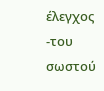έλεγχος -του σωστού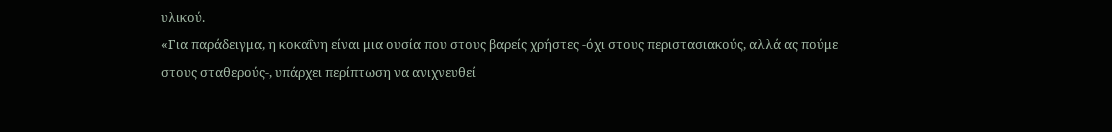υλικού.
«Για παράδειγμα, η κοκαΐνη είναι μια ουσία που στους βαρείς χρήστες -όχι στους περιστασιακούς, αλλά ας πούμε στους σταθερούς-, υπάρχει περίπτωση να ανιχνευθεί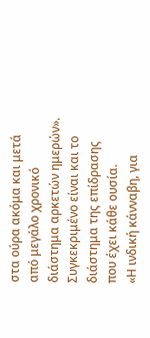στα ούρα ακόμα και μετά από μεγάλο χρονικό διάστημα αρκετών ημερών».
Συγκεκριμένο είναι και το διάστημα της επίδρασης που έχει κάθε ουσία.
«Η ινδική κάνναβη, για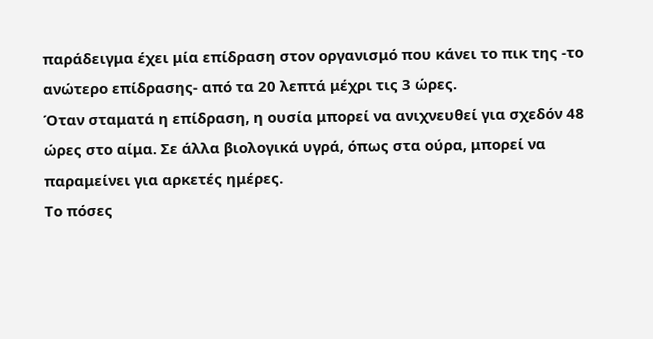παράδειγμα έχει μία επίδραση στον οργανισμό που κάνει το πικ της -το ανώτερο επίδρασης- από τα 20 λεπτά μέχρι τις 3 ώρες.
Όταν σταματά η επίδραση, η ουσία μπορεί να ανιχνευθεί για σχεδόν 48 ώρες στο αίμα. Σε άλλα βιολογικά υγρά, όπως στα ούρα, μπορεί να παραμείνει για αρκετές ημέρες.
Το πόσες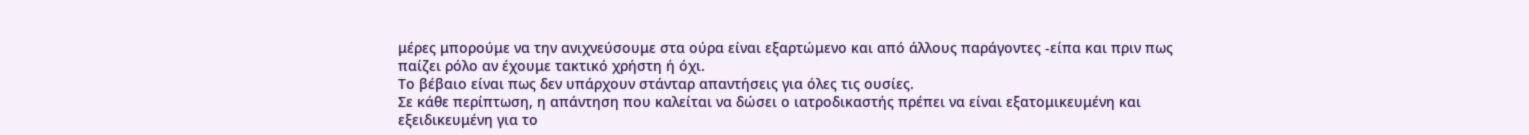μέρες μπορούμε να την ανιχνεύσουμε στα ούρα είναι εξαρτώμενο και από άλλους παράγοντες -είπα και πριν πως παίζει ρόλο αν έχουμε τακτικό χρήστη ή όχι.
Το βέβαιο είναι πως δεν υπάρχουν στάνταρ απαντήσεις για όλες τις ουσίες.
Σε κάθε περίπτωση, η απάντηση που καλείται να δώσει ο ιατροδικαστής πρέπει να είναι εξατομικευμένη και εξειδικευμένη για το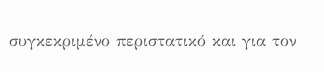συγκεκριμένο περιστατικό και για τον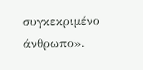συγκεκριμένο άνθρωπο».